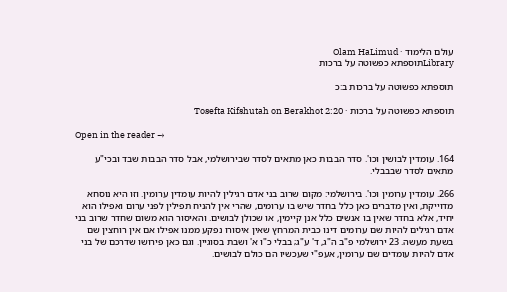עולם הלימוד · Olam HaLimud
Libraryתוספתא כפשוטה על ברכות

תוספתא כפשוטה על ברכות ב:כ

תוספתא כפשוטה על ברכות · Tosefta Kifshutah on Berakhot 2:20

Open in the reader →

164. עומדין לבושין וכו'. סדר הבבות כאן מתאים לסדר שבירושלמי, אבל סדר הבבות שבד ובכי"ע מתאים לסדר שבבבלי.

266. עומדין ערומין וכו'. בירושלמי: מקום שרוב בני אדם רגילין להיות עומדין ערומין. וזו היא נוסחא מדוייקת, ואין מדברים כאן כלל בחדר שיש בו ערומים, שהרי אין להניח תפילין לפני ערום ואפילו הוא יחיד, אלא בחדר שאין בו אנשים כלל אנן קיימין, או שכולן לבושים. והאיסור הוא משום שחדר שרוב בני אדם רגילים להיות שם ערומים דינו כבית המרחץ שאין איסורו נפקע ממנו אפילו אם אין רוחצין שם בשעת מעשה. 23 ירושלמי פ"ב ה"ג, ד' ע"ג; בבלי כ"ו א' ושבת בסוגיין. וגם כאן פירושו שדרכם של בני אדם להיות עומדים שם ערומין, אעפ"י שעכשיו הם כולם לבושים.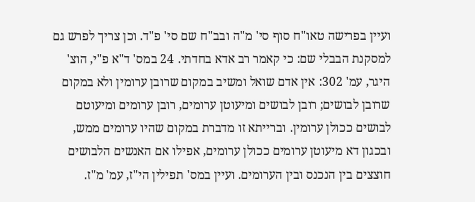ועיין בפרישה טאו"ח סוף סי' מ"ה ובב"ח שם סי' פ"ד. וכן צריך לפרש גם למסקנת הבבלי שם: כי קאמר רב אדא בחדתי. 24 במס' ד"א פ"י, הוצ' היגר, עמ' 302: אין אדם שואל ומשיב במקום שרובן ערומין ולא במקום שרובן לבושים; רובן לבושים ומיעוטן ערומים, רובן ערומים ומיעוטם לבושים ככולן ערומין. וברייתא זו מדברת במקום שהיו ערומים ממש, ובכגון דא מיעוטן ערומים ככולן ערומים, אפילו אם האנשים הלבושים חוצצים בין הנכנס ובין הערומים. ועיין במס' תפילין הי"ז, עמ' מ"ז.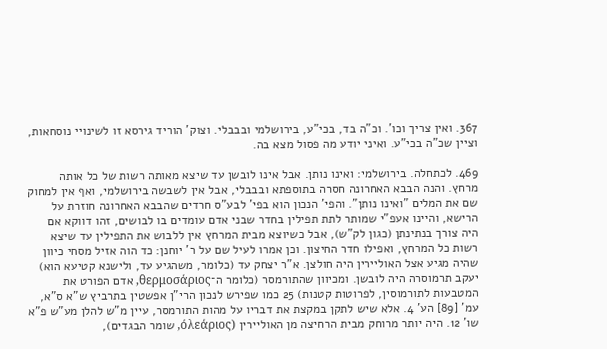367. ואין צריך וכו'. וכ"ה בד, בכי"ע, בירושלמי ובבבלי. וצוק' הוריד גירסא זו לשינויי נוסחאות, וציין שכ"ה בכי"ע. ואיני יודע מה פסול מצא בה.

469. לכתחלה. בירושלמי: ואינו נותן. אבל אינו לובשן עד שיצא מאותה רשות של כל אותה מרחץ. והנה הבבא האחרונה חסרה בתוספתא ובבבלי, אבל אין לשבשה בירושלמי, ואף אין למחוק שם את המלים "ואינו נותן". והפי' הנכון הוא בפי' לבע"ס חרדים שהבבא האחרונה חוזרת על הרישא, והיינו אעפ"י שמותר לתת תפילין בחדר שבני אדם עומדים בו לבושים, זהו דווקא אם היה צורך בנתינתן (כגון לק"ש), אבל כשיוצא מבית המרחץ אין ללבוש את התפילין עד שיצא רשות כל המרחץ, ואפילו חדר החיצון. וכן אמרו לעיל שם על ר' יוחנן: כד הוה אזיל מסחי כיוון שהיה מגיע אצל האוליירין היה חולצן. א"ר יצחק עד (כלומר, משהגיע עד, ולישנא קטיעא הוא) יעקב תרמוסרה היה לובשן. ומכיוון שהתורמסר (כלומר ה־θερμοσάριος, אדם הפורט את המטבעות לתורמוסין, לפרוטות קטנות) 25 כמו שפירש לנכון הרי"ן אפשטין בתרביץ ש"א ס"א, עמ' [89] הע' 4. אלא שיש לתקן במקצת את דבריו על מהות התורמסר, עיין מ"ש להלן מע"ש פ"א שו' 12. היה יותר מרוחק מבית הרחיצה מן האוליירין (όλεάριος, שומר הבגדים),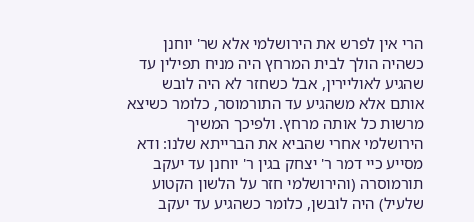הרי אין לפרש את הירושלמי אלא שר' יוחנן כשהיה הולך לבית המרחץ היה מניח תפילין עד שהגיע לאוליירין, אבל כשחזר לא היה לובש אותם אלא משהגיע עד התורמוסר, כלומר כשיצא מרשות כל אותה מרחץ. ולפיכך המשיך הירושלמי אחרי שהביא את הברייתא שלנו: ודא מסייע כיי דמר ר' יצחק בגין ר' יוחנן עד יעקב תורמוסרה (והירושלמי חזר על הלשון הקטוע שלעיל) היה לובשן, כלומר כשהגיע עד יעקב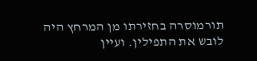תורמוסרה בחזירתו מן המרחץ היה לובש את התפילין. ועיין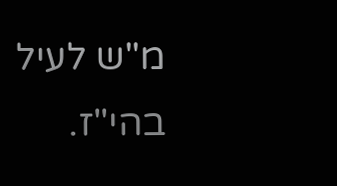מ"ש לעיל בהי"ז.